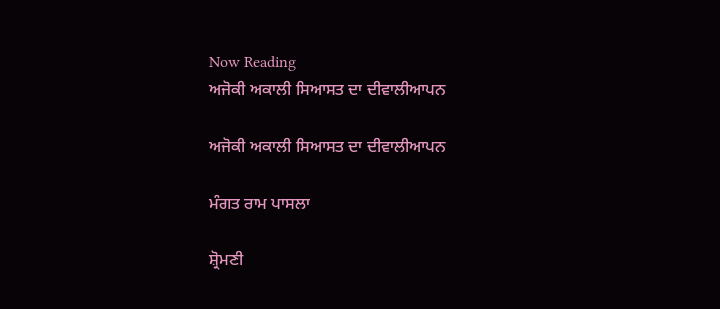Now Reading
ਅਜੋਕੀ ਅਕਾਲੀ ਸਿਆਸਤ ਦਾ ਦੀਵਾਲੀਆਪਨ

ਅਜੋਕੀ ਅਕਾਲੀ ਸਿਆਸਤ ਦਾ ਦੀਵਾਲੀਆਪਨ

ਮੰਗਤ ਰਾਮ ਪਾਸਲਾ

ਸ਼੍ਰੋਮਣੀ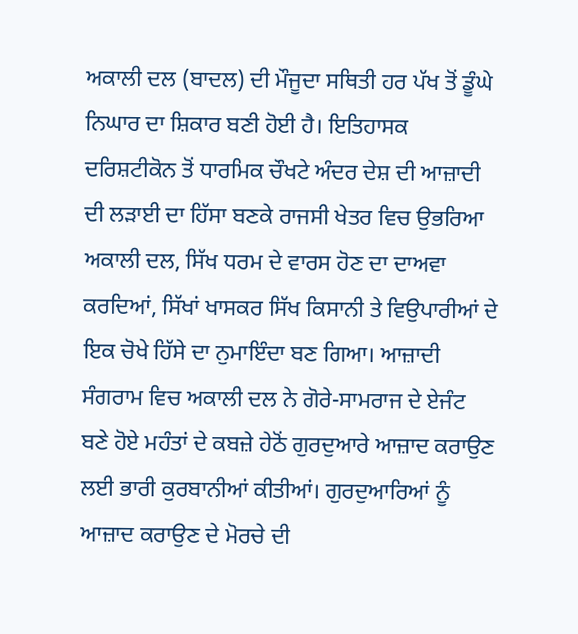ਅਕਾਲੀ ਦਲ (ਬਾਦਲ) ਦੀ ਮੌਜੂਦਾ ਸਥਿਤੀ ਹਰ ਪੱਖ ਤੋਂ ਡੂੰਘੇ ਨਿਘਾਰ ਦਾ ਸ਼ਿਕਾਰ ਬਣੀ ਹੋਈ ਹੈ। ਇਤਿਹਾਸਕ ਦਰਿਸ਼ਟੀਕੋਨ ਤੋਂ ਧਾਰਮਿਕ ਚੌਖਟੇ ਅੰਦਰ ਦੇਸ਼ ਦੀ ਆਜ਼ਾਦੀ ਦੀ ਲੜਾਈ ਦਾ ਹਿੱਸਾ ਬਣਕੇ ਰਾਜਸੀ ਖੇਤਰ ਵਿਚ ਉਭਰਿਆ ਅਕਾਲੀ ਦਲ, ਸਿੱਖ ਧਰਮ ਦੇ ਵਾਰਸ ਹੋਣ ਦਾ ਦਾਅਵਾ ਕਰਦਿਆਂ, ਸਿੱਖਾਂ ਖਾਸਕਰ ਸਿੱਖ ਕਿਸਾਨੀ ਤੇ ਵਿਉਪਾਰੀਆਂ ਦੇ ਇਕ ਚੋਖੇ ਹਿੱਸੇ ਦਾ ਨੁਮਾਇੰਦਾ ਬਣ ਗਿਆ। ਆਜ਼ਾਦੀ ਸੰਗਰਾਮ ਵਿਚ ਅਕਾਲੀ ਦਲ ਨੇ ਗੋਰੇ-ਸਾਮਰਾਜ ਦੇ ਏਜੰਟ ਬਣੇ ਹੋਏ ਮਹੰਤਾਂ ਦੇ ਕਬਜ਼ੇ ਹੇਠੋਂ ਗੁਰਦੁਆਰੇ ਆਜ਼ਾਦ ਕਰਾਉਣ ਲਈ ਭਾਰੀ ਕੁਰਬਾਨੀਆਂ ਕੀਤੀਆਂ। ਗੁਰਦੁਆਰਿਆਂ ਨੂੰ ਆਜ਼ਾਦ ਕਰਾਉਣ ਦੇ ਮੋਰਚੇ ਦੀ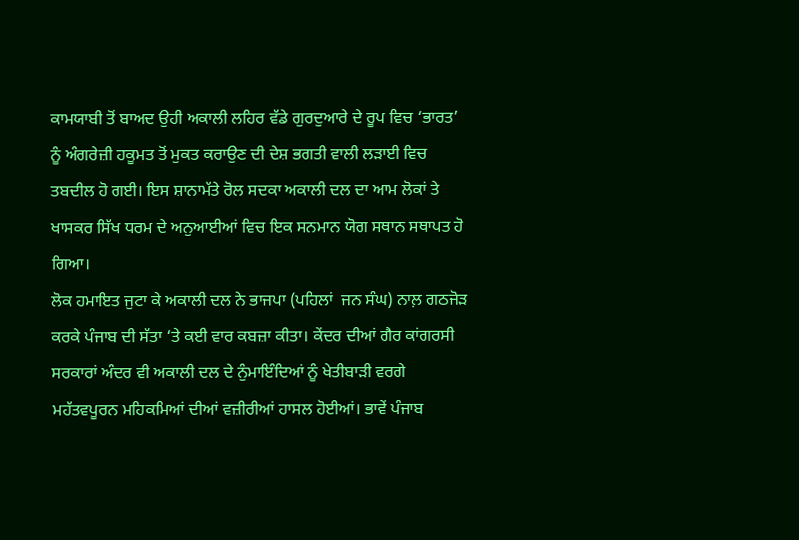ਕਾਮਯਾਬੀ ਤੋਂ ਬਾਅਦ ਉਹੀ ਅਕਾਲੀ ਲਹਿਰ ਵੱਡੇ ਗੁਰਦੁਆਰੇ ਦੇ ਰੂਪ ਵਿਚ ‘ਭਾਰਤ’ ਨੂੰ ਅੰਗਰੇਜ਼ੀ ਹਕੂਮਤ ਤੋਂ ਮੁਕਤ ਕਰਾਉਣ ਦੀ ਦੇਸ਼ ਭਗਤੀ ਵਾਲੀ ਲੜਾਈ ਵਿਚ ਤਬਦੀਲ ਹੋ ਗਈ। ਇਸ ਸ਼ਾਨਾਮੱਤੇ ਰੋਲ ਸਦਕਾ ਅਕਾਲੀ ਦਲ ਦਾ ਆਮ ਲੋਕਾਂ ਤੇ ਖਾਸਕਰ ਸਿੱਖ ਧਰਮ ਦੇ ਅਨੁਆਈਆਂ ਵਿਚ ਇਕ ਸਨਮਾਨ ਯੋਗ ਸਥਾਨ ਸਥਾਪਤ ਹੋ ਗਿਆ।
ਲੋਕ ਹਮਾਇਤ ਜੁਟਾ ਕੇ ਅਕਾਲੀ ਦਲ ਨੇ ਭਾਜਪਾ (ਪਹਿਲਾਂ  ਜਨ ਸੰਘ) ਨਾਲ਼ ਗਠਜੋੜ ਕਰਕੇ ਪੰਜਾਬ ਦੀ ਸੱਤਾ ‘ਤੇ ਕਈ ਵਾਰ ਕਬਜ਼ਾ ਕੀਤਾ। ਕੇਂਦਰ ਦੀਆਂ ਗੈਰ ਕਾਂਗਰਸੀ ਸਰਕਾਰਾਂ ਅੰਦਰ ਵੀ ਅਕਾਲੀ ਦਲ ਦੇ ਨੁੰਮਾਇੰਦਿਆਂ ਨੂੰ ਖੇਤੀਬਾੜੀ ਵਰਗੇ ਮਹੱਤਵਪੂਰਨ ਮਹਿਕਮਿਆਂ ਦੀਆਂ ਵਜ਼ੀਰੀਆਂ ਹਾਸਲ ਹੋਈਆਂ। ਭਾਵੇਂ ਪੰਜਾਬ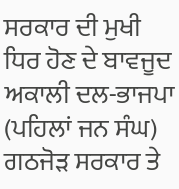ਸਰਕਾਰ ਦੀ ਮੁਖੀ ਧਿਰ ਹੋਣ ਦੇ ਬਾਵਜੂਦ ਅਕਾਲੀ ਦਲ-ਭਾਜਪਾ (ਪਹਿਲਾਂ ਜਨ ਸੰਘ) ਗਠਜੋੜ ਸਰਕਾਰ ਤੇ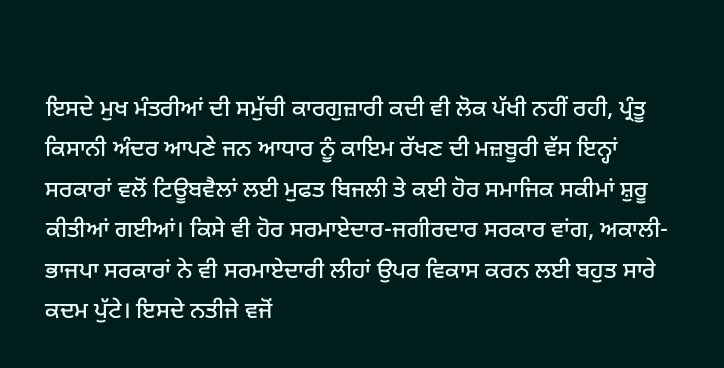ਇਸਦੇ ਮੁਖ ਮੰਤਰੀਆਂ ਦੀ ਸਮੁੱਚੀ ਕਾਰਗੁਜ਼ਾਰੀ ਕਦੀ ਵੀ ਲੋਕ ਪੱਖੀ ਨਹੀਂ ਰਹੀ, ਪ੍ਰੰਤੂ ਕਿਸਾਨੀ ਅੰਦਰ ਆਪਣੇ ਜਨ ਆਧਾਰ ਨੂੰ ਕਾਇਮ ਰੱਖਣ ਦੀ ਮਜ਼ਬੂਰੀ ਵੱਸ ਇਨ੍ਹਾਂ ਸਰਕਾਰਾਂ ਵਲੋਂ ਟਿਊਬਵੈਲਾਂ ਲਈ ਮੁਫਤ ਬਿਜਲੀ ਤੇ ਕਈ ਹੋਰ ਸਮਾਜਿਕ ਸਕੀਮਾਂ ਸ਼ੁਰੂ ਕੀਤੀਆਂ ਗਈਆਂ। ਕਿਸੇ ਵੀ ਹੋਰ ਸਰਮਾਏਦਾਰ-ਜਗੀਰਦਾਰ ਸਰਕਾਰ ਵਾਂਗ, ਅਕਾਲੀ-ਭਾਜਪਾ ਸਰਕਾਰਾਂ ਨੇ ਵੀ ਸਰਮਾਏਦਾਰੀ ਲੀਹਾਂ ਉਪਰ ਵਿਕਾਸ ਕਰਨ ਲਈ ਬਹੁਤ ਸਾਰੇ ਕਦਮ ਪੁੱਟੇ। ਇਸਦੇ ਨਤੀਜੇ ਵਜੋਂ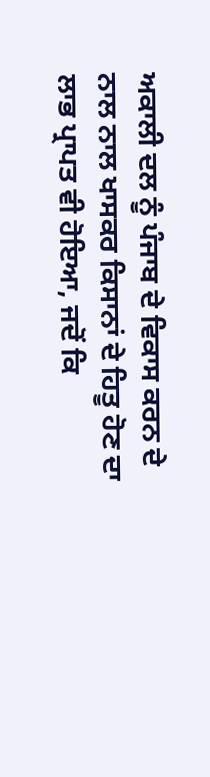ਅਕਾਲੀ ਦਲ ਨੂੰ ਪੰਜਾਬ ਦੇ ਵਿਕਾਸ ਕਰਨ ਦੇ ਨਾਲ ਨਾਲ ਖਾਸਕਰ ਕਿਸਾਨਾਂ ਦੇ ਹਿਤੂ ਹੋਣ ਦਾ ਲਾਭ ਪ੍ਰਾਪਤ ਵੀ ਹੋਇਆ, ਜਦੋਂ ਕਿ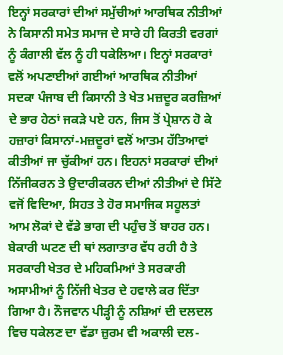ਇਨ੍ਹਾਂ ਸਰਕਾਰਾਂ ਦੀਆਂ ਸਮੁੱਚੀਆਂ ਆਰਥਿਕ ਨੀਤੀਆਂ ਨੇ ਕਿਸਾਨੀ ਸਮੇਤ ਸਮਾਜ ਦੇ ਸਾਰੇ ਹੀ ਕਿਰਤੀ ਵਰਗਾਂ ਨੂੰ ਕੰਗਾਲੀ ਵੱਲ ਨੂੰ ਹੀ ਧਕੇਲਿਆ। ਇਨ੍ਹਾਂ ਸਰਕਾਰਾਂ ਵਲੋਂ ਅਪਣਾਈਆਂ ਗਈਆਂ ਆਰਥਿਕ ਨੀਤੀਆਂ ਸਦਕਾ ਪੰਜਾਬ ਦੀ ਕਿਸਾਨੀ ਤੇ ਖੇਤ ਮਜ਼ਦੂਰ ਕਰਜ਼ਿਆਂ ਦੇ ਭਾਰ ਹੇਠਾਂ ਜਕੜੇ ਪਏ ਹਨ, ਜਿਸ ਤੋਂ ਪ੍ਰੇਸ਼ਾਨ ਹੋ ਕੇ ਹਜ਼ਾਰਾਂ ਕਿਸਾਨਾਂ-ਮਜ਼ਦੂਰਾਂ ਵਲੋਂ ਆਤਮ ਹੱਤਿਆਵਾਂ ਕੀਤੀਆਂ ਜਾ ਚੁੱਕੀਆਂ ਹਨ। ਇਹਨਾਂ ਸਰਕਾਰਾਂ ਦੀਆਂ ਨਿੱਜੀਕਰਨ ਤੇ ਉਦਾਰੀਕਰਨ ਦੀਆਂ ਨੀਤੀਆਂ ਦੇ ਸਿੱਟੇ ਵਜੋਂ ਵਿਦਿਆ, ਸਿਹਤ ਤੇ ਹੋਰ ਸਮਾਜਿਕ ਸਹੂਲਤਾਂ ਆਮ ਲੋਕਾਂ ਦੇ ਵੱਡੇ ਭਾਗ ਦੀ ਪਹੁੰਚ ਤੋਂ ਬਾਹਰ ਹਨ। ਬੇਕਾਰੀ ਘਟਣ ਦੀ ਥਾਂ ਲਗਾਤਾਰ ਵੱਧ ਰਹੀ ਹੈ ਤੇ ਸਰਕਾਰੀ ਖੇਤਰ ਦੇ ਮਹਿਕਮਿਆਂ ਤੇ ਸਰਕਾਰੀ ਅਸਾਮੀਆਂ ਨੂੰ ਨਿੱਜੀ ਖੇਤਰ ਦੇ ਹਵਾਲੇ ਕਰ ਦਿੱਤਾ ਗਿਆ ਹੈ। ਨੌਜਵਾਨ ਪੀੜ੍ਹੀ ਨੂੰ ਨਸ਼ਿਆਂ ਦੀ ਦਲਦਲ ਵਿਚ ਧਕੇਲਣ ਦਾ ਵੱਡਾ ਜ਼ੁਰਮ ਵੀ ਅਕਾਲੀ ਦਲ-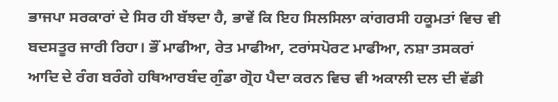ਭਾਜਪਾ ਸਰਕਾਰਾਂ ਦੇ ਸਿਰ ਹੀ ਬੱਝਦਾ ਹੈ, ਭਾਵੇਂ ਕਿ ਇਹ ਸਿਲਸਿਲਾ ਕਾਂਗਰਸੀ ਹਕੂਮਤਾਂ ਵਿਚ ਵੀ ਬਦਸਤੂਰ ਜਾਰੀ ਰਿਹਾ। ਭੌਂ ਮਾਫੀਆ, ਰੇਤ ਮਾਫੀਆ, ਟਰਾਂਸਪੋਰਟ ਮਾਫੀਆ, ਨਸ਼ਾ ਤਸਕਰਾਂ ਆਦਿ ਦੇ ਰੰਗ ਬਰੰਗੇ ਹਥਿਆਰਬੰਦ ਗੁੰਡਾ ਗ੍ਰੋਹ ਪੈਦਾ ਕਰਨ ਵਿਚ ਵੀ ਅਕਾਲੀ ਦਲ ਦੀ ਵੱਡੀ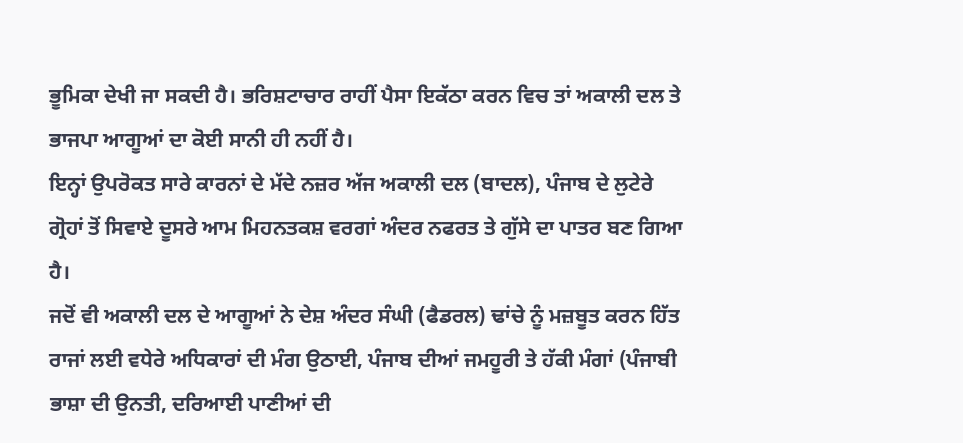ਭੂਮਿਕਾ ਦੇਖੀ ਜਾ ਸਕਦੀ ਹੈ। ਭਰਿਸ਼ਟਾਚਾਰ ਰਾਹੀਂ ਪੈਸਾ ਇਕੱਠਾ ਕਰਨ ਵਿਚ ਤਾਂ ਅਕਾਲੀ ਦਲ ਤੇ ਭਾਜਪਾ ਆਗੂਆਂ ਦਾ ਕੋਈ ਸਾਨੀ ਹੀ ਨਹੀਂ ਹੈ।
ਇਨ੍ਹਾਂ ਉਪਰੋਕਤ ਸਾਰੇ ਕਾਰਨਾਂ ਦੇ ਮੱਦੇ ਨਜ਼ਰ ਅੱਜ ਅਕਾਲੀ ਦਲ (ਬਾਦਲ), ਪੰਜਾਬ ਦੇ ਲੁਟੇਰੇ ਗ੍ਰੋਹਾਂ ਤੋਂ ਸਿਵਾਏ ਦੂਸਰੇ ਆਮ ਮਿਹਨਤਕਸ਼ ਵਰਗਾਂ ਅੰਦਰ ਨਫਰਤ ਤੇ ਗੁੱਸੇ ਦਾ ਪਾਤਰ ਬਣ ਗਿਆ ਹੈ।
ਜਦੋਂ ਵੀ ਅਕਾਲੀ ਦਲ ਦੇ ਆਗੂਆਂ ਨੇ ਦੇਸ਼ ਅੰਦਰ ਸੰਘੀ (ਫੈਡਰਲ) ਢਾਂਚੇ ਨੂੰ ਮਜ਼ਬੂਤ ਕਰਨ ਹਿੱਤ ਰਾਜਾਂ ਲਈ ਵਧੇਰੇ ਅਧਿਕਾਰਾਂ ਦੀ ਮੰਗ ਉਠਾਈ, ਪੰਜਾਬ ਦੀਆਂ ਜਮਹੂਰੀ ਤੇ ਹੱਕੀ ਮੰਗਾਂ (ਪੰਜਾਬੀ ਭਾਸ਼ਾ ਦੀ ਉਨਤੀ, ਦਰਿਆਈ ਪਾਣੀਆਂ ਦੀ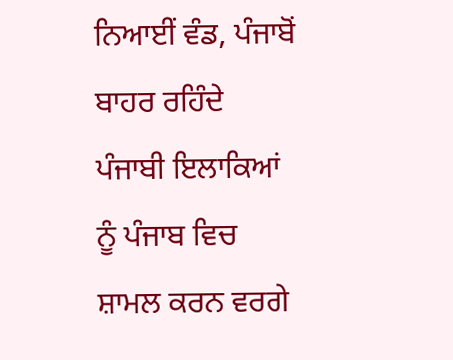ਨਿਆਈਂ ਵੰਡ, ਪੰਜਾਬੋਂ ਬਾਹਰ ਰਹਿੰਦੇ ਪੰਜਾਬੀ ਇਲਾਕਿਆਂ ਨੂੰ ਪੰਜਾਬ ਵਿਚ ਸ਼ਾਮਲ ਕਰਨ ਵਰਗੇ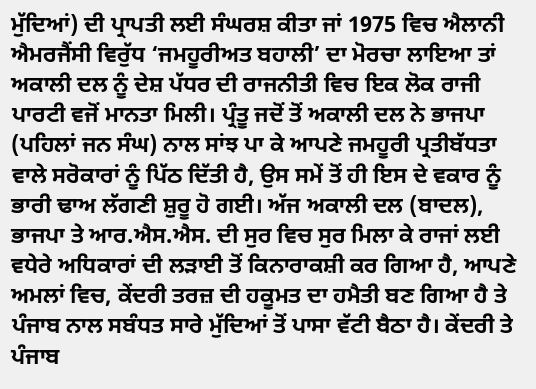ਮੁੱਦਿਆਂ) ਦੀ ਪ੍ਰਾਪਤੀ ਲਈ ਸੰਘਰਸ਼ ਕੀਤਾ ਜਾਂ 1975 ਵਿਚ ਐਲਾਨੀ ਐਮਰਜੈਂਸੀ ਵਿਰੁੱਧ ‘ਜਮਹੂਰੀਅਤ ਬਹਾਲੀ’ ਦਾ ਮੋਰਚਾ ਲਾਇਆ ਤਾਂ ਅਕਾਲੀ ਦਲ ਨੂੰ ਦੇਸ਼ ਪੱਧਰ ਦੀ ਰਾਜਨੀਤੀ ਵਿਚ ਇਕ ਲੋਕ ਰਾਜੀ ਪਾਰਟੀ ਵਜੋਂ ਮਾਨਤਾ ਮਿਲੀ। ਪ੍ਰੰਤੂ ਜਦੋਂ ਤੋਂ ਅਕਾਲੀ ਦਲ ਨੇ ਭਾਜਪਾ (ਪਹਿਲਾਂ ਜਨ ਸੰਘ) ਨਾਲ ਸਾਂਝ ਪਾ ਕੇ ਆਪਣੇ ਜਮਹੂਰੀ ਪ੍ਰਤੀਬੱਧਤਾ ਵਾਲੇ ਸਰੋਕਾਰਾਂ ਨੂੰ ਪਿੱਠ ਦਿੱਤੀ ਹੈ, ਉਸ ਸਮੇਂ ਤੋਂ ਹੀ ਇਸ ਦੇ ਵਕਾਰ ਨੂੰ ਭਾਰੀ ਢਾਅ ਲੱਗਣੀ ਸ਼ੁਰੂ ਹੋ ਗਈ। ਅੱਜ ਅਕਾਲੀ ਦਲ (ਬਾਦਲ), ਭਾਜਪਾ ਤੇ ਆਰ.ਐਸ.ਐਸ. ਦੀ ਸੁਰ ਵਿਚ ਸੁਰ ਮਿਲਾ ਕੇ ਰਾਜਾਂ ਲਈ ਵਧੇਰੇ ਅਧਿਕਾਰਾਂ ਦੀ ਲੜਾਈ ਤੋਂ ਕਿਨਾਰਾਕਸ਼ੀ ਕਰ ਗਿਆ ਹੈ, ਆਪਣੇ ਅਮਲਾਂ ਵਿਚ, ਕੇਂਦਰੀ ਤਰਜ਼ ਦੀ ਹਕੂਮਤ ਦਾ ਹਮੈਤੀ ਬਣ ਗਿਆ ਹੈ ਤੇ ਪੰਜਾਬ ਨਾਲ ਸਬੰਧਤ ਸਾਰੇ ਮੁੱਦਿਆਂ ਤੋਂ ਪਾਸਾ ਵੱਟੀ ਬੈਠਾ ਹੈ। ਕੇਂਦਰੀ ਤੇ ਪੰਜਾਬ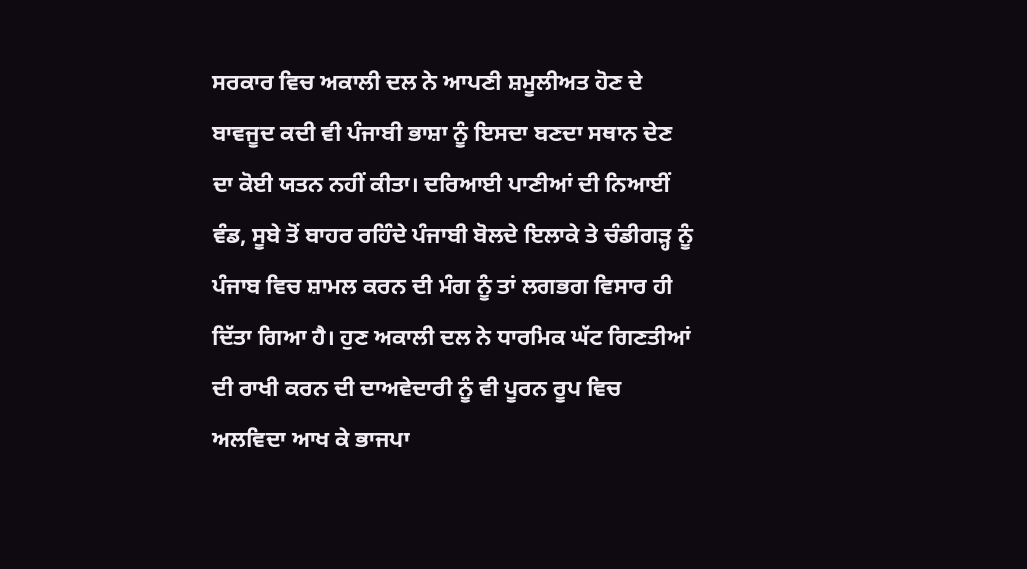ਸਰਕਾਰ ਵਿਚ ਅਕਾਲੀ ਦਲ ਨੇ ਆਪਣੀ ਸ਼ਮੂਲੀਅਤ ਹੋਣ ਦੇ ਬਾਵਜੂਦ ਕਦੀ ਵੀ ਪੰਜਾਬੀ ਭਾਸ਼ਾ ਨੂੰ ਇਸਦਾ ਬਣਦਾ ਸਥਾਨ ਦੇਣ ਦਾ ਕੋਈ ਯਤਨ ਨਹੀਂ ਕੀਤਾ। ਦਰਿਆਈ ਪਾਣੀਆਂ ਦੀ ਨਿਆਈਂ ਵੰਡ, ਸੂਬੇ ਤੋਂ ਬਾਹਰ ਰਹਿੰਦੇ ਪੰਜਾਬੀ ਬੋਲਦੇ ਇਲਾਕੇ ਤੇ ਚੰਡੀਗੜ੍ਹ ਨੂੰ ਪੰਜਾਬ ਵਿਚ ਸ਼ਾਮਲ ਕਰਨ ਦੀ ਮੰਗ ਨੂੰ ਤਾਂ ਲਗਭਗ ਵਿਸਾਰ ਹੀ ਦਿੱਤਾ ਗਿਆ ਹੈ। ਹੁਣ ਅਕਾਲੀ ਦਲ ਨੇ ਧਾਰਮਿਕ ਘੱਟ ਗਿਣਤੀਆਂ ਦੀ ਰਾਖੀ ਕਰਨ ਦੀ ਦਾਅਵੇਦਾਰੀ ਨੂੰ ਵੀ ਪੂਰਨ ਰੂਪ ਵਿਚ ਅਲਵਿਦਾ ਆਖ ਕੇ ਭਾਜਪਾ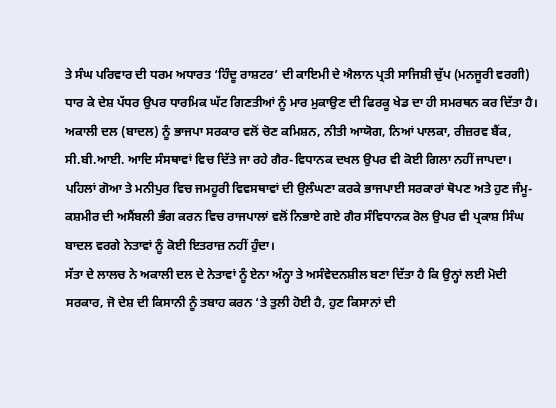ਤੇ ਸੰਘ ਪਰਿਵਾਰ ਦੀ ਧਰਮ ਅਧਾਰਤ ‘ਹਿੰਦੂ ਰਾਸ਼ਟਰ’ ਦੀ ਕਾਇਮੀ ਦੇ ਐਲਾਨ ਪ੍ਰਤੀ ਸਾਜਿਸ਼ੀ ਚੁੱਪ (ਮਨਜੂਰੀ ਵਰਗੀ) ਧਾਰ ਕੇ ਦੇਸ਼ ਪੱਧਰ ਉਪਰ ਧਾਰਮਿਕ ਘੱਟ ਗਿਣਤੀਆਂ ਨੂੰ ਮਾਰ ਮੁਕਾਉਣ ਦੀ ਫਿਰਕੂ ਖੇਡ ਦਾ ਹੀ ਸਮਰਥਨ ਕਰ ਦਿੱਤਾ ਹੈ। ਅਕਾਲੀ ਦਲ (ਬਾਦਲ) ਨੂੰ ਭਾਜਪਾ ਸਰਕਾਰ ਵਲੋਂ ਚੋਣ ਕਮਿਸ਼ਨ, ਨੀਤੀ ਆਯੋਗ, ਨਿਆਂ ਪਾਲਕਾ, ਰੀਜ਼ਰਵ ਬੈਂਕ, ਸੀ.ਬੀ.ਆਈ. ਆਦਿ ਸੰਸਥਾਵਾਂ ਵਿਚ ਦਿੱਤੇ ਜਾ ਰਹੇ ਗੈਰ-ਵਿਧਾਨਕ ਦਖਲ ਉਪਰ ਵੀ ਕੋਈ ਗਿਲਾ ਨਹੀਂ ਜਾਪਦਾ। ਪਹਿਲਾਂ ਗੋਆ ਤੇ ਮਨੀਪੁਰ ਵਿਚ ਜਮਹੂਰੀ ਵਿਵਸਥਾਵਾਂ ਦੀ ਉਲੰਘਣਾ ਕਰਕੇ ਭਾਜਪਾਈ ਸਰਕਾਰਾਂ ਥੋਪਣ ਅਤੇ ਹੁਣ ਜੰਮੂ-ਕਸ਼ਮੀਰ ਦੀ ਅਸੈਂਬਲੀ ਭੰਗ ਕਰਨ ਵਿਚ ਰਾਜਪਾਲਾਂ ਵਲੋਂ ਨਿਭਾਏ ਗਏ ਗੈਰ ਸੰਵਿਧਾਨਕ ਰੋਲ ਉਪਰ ਵੀ ਪ੍ਰਕਾਸ਼ ਸਿੰਘ ਬਾਦਲ ਵਰਗੇ ਨੇਤਾਵਾਂ ਨੂੰ ਕੋਈ ਇਤਰਾਜ਼ ਨਹੀਂ ਹੁੰਦਾ।
ਸੱਤਾ ਦੇ ਲਾਲਚ ਨੇ ਅਕਾਲੀ ਦਲ ਦੇ ਨੇਤਾਵਾਂ ਨੂੰ ਏਨਾ ਅੰਨ੍ਹਾ ਤੇ ਅਸੰਵੇਦਨਸ਼ੀਲ ਬਣਾ ਦਿੱਤਾ ਹੈ ਕਿ ਉਨ੍ਹਾਂ ਲਈ ਮੋਦੀ ਸਰਕਾਰ, ਜੋ ਦੇਸ਼ ਦੀ ਕਿਸਾਨੀ ਨੂੰ ਤਬਾਹ ਕਰਨ ‘ਤੇ ਤੁਲੀ ਹੋਈ ਹੈ, ਹੁਣ ਕਿਸਾਨਾਂ ਦੀ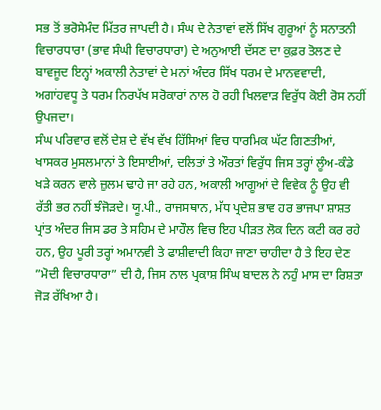ਸਭ ਤੋਂ ਭਰੋਸੇਮੰਦ ਮਿੱਤਰ ਜਾਪਦੀ ਹੈ। ਸੰਘ ਦੇ ਨੇਤਾਵਾਂ ਵਲੋਂ ਸਿੱਖ ਗੁਰੂਆਂ ਨੂੰ ਸਨਾਤਨੀ ਵਿਚਾਰਧਾਰਾ (ਭਾਵ ਸੰਘੀ ਵਿਚਾਰਧਾਰਾ) ਦੇ ਅਨੁਆਈ ਦੱਸਣ ਦਾ ਕੁਫ਼ਰ ਤੋਲਣ ਦੇ ਬਾਵਜੂਦ ਇਨ੍ਹਾਂ ਅਕਾਲੀ ਨੇਤਾਵਾਂ ਦੇ ਮਨਾਂ ਅੰਦਰ ਸਿੱਖ ਧਰਮ ਦੇ ਮਾਨਵਵਾਦੀ, ਅਗਾਂਹਵਧੂ ਤੇ ਧਰਮ ਨਿਰਪੱਖ ਸਰੋਕਾਰਾਂ ਨਾਲ ਹੋ ਰਹੀ ਖਿਲਵਾੜ ਵਿਰੁੱਧ ਕੋਈ ਰੋਸ ਨਹੀਂ ਉਪਜਦਾ।
ਸੰਘ ਪਰਿਵਾਰ ਵਲੋਂ ਦੇਸ਼ ਦੇ ਵੱਖ ਵੱਖ ਹਿੱਸਿਆਂ ਵਿਚ ਧਾਰਮਿਕ ਘੱਟ ਗਿਣਤੀਆਂ, ਖਾਸਕਰ ਮੁਸਲਮਾਨਾਂ ਤੇ ਇਸਾਈਆਂ, ਦਲਿਤਾਂ ਤੇ ਔਰਤਾਂ ਵਿਰੁੱਧ ਜਿਸ ਤਰ੍ਹਾਂ ਲੂੰਅ-ਕੰਡੇ ਖੜੇ ਕਰਨ ਵਾਲੇ ਜ਼ੁਲਮ ਢਾਹੇ ਜਾ ਰਹੇ ਹਨ, ਅਕਾਲੀ ਆਗੂਆਂ ਦੇ ਵਿਵੇਕ ਨੂੰ ਉਹ ਵੀ ਰੱਤੀ ਭਰ ਨਹੀਂ ਝੰਜੋੜਦੇ। ਯੂ.ਪੀ., ਰਾਜਸਥਾਨ, ਮੱਧ ਪ੍ਰਦੇਸ਼ ਭਾਵ ਹਰ ਭਾਜਪਾ ਸ਼ਾਸ਼ਤ ਪ੍ਰਾਂਤ ਅੰਦਰ ਜਿਸ ਡਰ ਤੇ ਸਹਿਮ ਦੇ ਮਾਹੌਲ ਵਿਚ ਇਹ ਪੀੜਤ ਲੋਕ ਦਿਨ ਕਟੀ ਕਰ ਰਹੇ ਹਨ, ਉਹ ਪੂਰੀ ਤਰ੍ਹਾਂ ਅਮਾਨਵੀ ਤੇ ਫਾਸ਼ੀਵਾਦੀ ਕਿਹਾ ਜਾਣਾ ਚਾਹੀਦਾ ਹੈ ਤੇ ਇਹ ਦੇਣ ”ਮੋਦੀ ਵਿਚਾਰਧਾਰਾ” ਦੀ ਹੈ, ਜਿਸ ਨਾਲ ਪ੍ਰਕਾਸ਼ ਸਿੰਘ ਬਾਦਲ ਨੇ ਨਹੁੰ ਮਾਸ ਦਾ ਰਿਸ਼ਤਾ ਜੋੜ ਰੱਖਿਆ ਹੈ।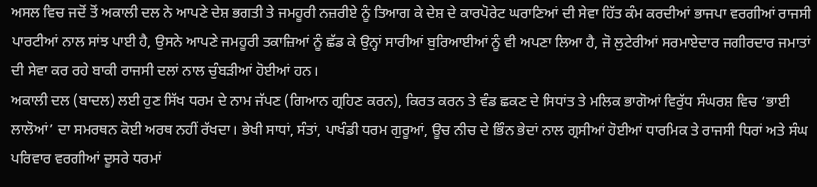ਅਸਲ ਵਿਚ ਜਦੋਂ ਤੋਂ ਅਕਾਲੀ ਦਲ ਨੇ ਆਪਣੇ ਦੇਸ਼ ਭਗਤੀ ਤੇ ਜਮਹੂਰੀ ਨਜ਼ਰੀਏ ਨੂੰ ਤਿਆਗ ਕੇ ਦੇਸ਼ ਦੇ ਕਾਰਪੋਰੇਟ ਘਰਾਣਿਆਂ ਦੀ ਸੇਵਾ ਹਿੱਤ ਕੰਮ ਕਰਦੀਆਂ ਭਾਜਪਾ ਵਰਗੀਆਂ ਰਾਜਸੀ ਪਾਰਟੀਆਂ ਨਾਲ ਸਾਂਝ ਪਾਈ ਹੈ, ਉਸਨੇ ਆਪਣੇ ਜਮਹੂਰੀ ਤਕਾਜ਼ਿਆਂ ਨੂੰ ਛੱਡ ਕੇ ਉਨ੍ਹਾਂ ਸਾਰੀਆਂ ਬੁਰਿਆਈਆਂ ਨੂੰ ਵੀ ਅਪਣਾ ਲਿਆ ਹੈ, ਜੋ ਲੁਟੇਰੀਆਂ ਸਰਮਾਏਦਾਰ ਜਗੀਰਦਾਰ ਜਮਾਤਾਂ ਦੀ ਸੇਵਾ ਕਰ ਰਹੇ ਬਾਕੀ ਰਾਜਸੀ ਦਲਾਂ ਨਾਲ ਚੁੰਬੜੀਆਂ ਹੋਈਆਂ ਹਨ।
ਅਕਾਲੀ ਦਲ (ਬਾਦਲ) ਲਈ ਹੁਣ ਸਿੱਖ ਧਰਮ ਦੇ ਨਾਮ ਜੱਪਣ (ਗਿਆਨ ਗ੍ਰਹਿਣ ਕਰਨ), ਕਿਰਤ ਕਰਨ ਤੇ ਵੰਡ ਛਕਣ ਦੇ ਸਿਧਾਂਤ ਤੇ ਮਲਿਕ ਭਾਗੋਆਂ ਵਿਰੁੱਧ ਸੰਘਰਸ਼ ਵਿਚ ‘ਭਾਈ ਲਾਲੋਆਂ’ ਦਾ ਸਮਰਥਨ ਕੋਈ ਅਰਥ ਨਹੀਂ ਰੱਖਦਾ। ਭੇਖੀ ਸਾਧਾਂ, ਸੰਤਾਂ, ਪਾਖੰਡੀ ਧਰਮ ਗੁਰੂਆਂ, ਊਚ ਨੀਚ ਦੇ ਭਿੰਨ ਭੇਦਾਂ ਨਾਲ ਗ੍ਰਸੀਆਂ ਹੋਈਆਂ ਧਾਰਮਿਕ ਤੇ ਰਾਜਸੀ ਧਿਰਾਂ ਅਤੇ ਸੰਘ ਪਰਿਵਾਰ ਵਰਗੀਆਂ ਦੂਸਰੇ ਧਰਮਾਂ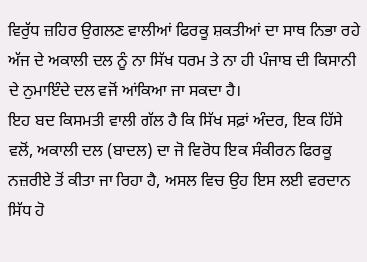ਵਿਰੁੱਧ ਜ਼ਹਿਰ ਉਗਲਣ ਵਾਲੀਆਂ ਫਿਰਕੂ ਸ਼ਕਤੀਆਂ ਦਾ ਸਾਥ ਨਿਭਾ ਰਹੇ ਅੱਜ ਦੇ ਅਕਾਲੀ ਦਲ ਨੂੰ ਨਾ ਸਿੱਖ ਧਰਮ ਤੇ ਨਾ ਹੀ ਪੰਜਾਬ ਦੀ ਕਿਸਾਨੀ ਦੇ ਨੁਮਾਇੰਦੇ ਦਲ ਵਜੋਂ ਆਂਕਿਆ ਜਾ ਸਕਦਾ ਹੈ।
ਇਹ ਬਦ ਕਿਸਮਤੀ ਵਾਲੀ ਗੱਲ ਹੈ ਕਿ ਸਿੱਖ ਸਫ਼ਾਂ ਅੰਦਰ, ਇਕ ਹਿੱਸੇ ਵਲੋਂ, ਅਕਾਲੀ ਦਲ (ਬਾਦਲ) ਦਾ ਜੋ ਵਿਰੋਧ ਇਕ ਸੰਕੀਰਨ ਫਿਰਕੂ ਨਜ਼ਰੀਏ ਤੋਂ ਕੀਤਾ ਜਾ ਰਿਹਾ ਹੈ, ਅਸਲ ਵਿਚ ਉਹ ਇਸ ਲਈ ਵਰਦਾਨ ਸਿੱਧ ਹੋ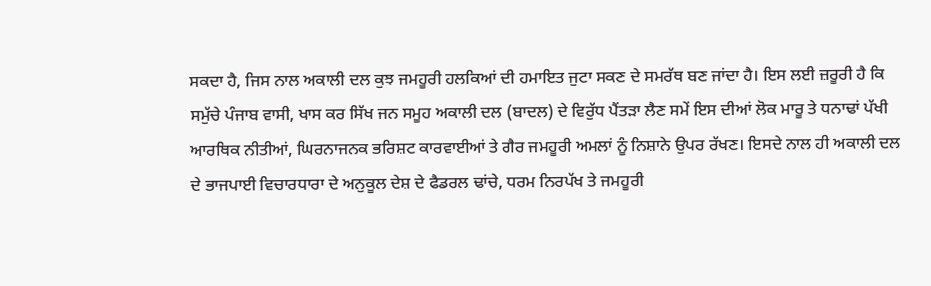ਸਕਦਾ ਹੈ, ਜਿਸ ਨਾਲ ਅਕਾਲੀ ਦਲ ਕੁਝ ਜਮਹੂਰੀ ਹਲਕਿਆਂ ਦੀ ਹਮਾਇਤ ਜੁਟਾ ਸਕਣ ਦੇ ਸਮਰੱਥ ਬਣ ਜਾਂਦਾ ਹੈ। ਇਸ ਲਈ ਜ਼ਰੂਰੀ ਹੈ ਕਿ ਸਮੁੱਚੇ ਪੰਜਾਬ ਵਾਸੀ, ਖਾਸ ਕਰ ਸਿੱਖ ਜਨ ਸਮੂਹ ਅਕਾਲੀ ਦਲ (ਬਾਦਲ) ਦੇ ਵਿਰੁੱਧ ਪੈਂਤੜਾ ਲੈਣ ਸਮੇਂ ਇਸ ਦੀਆਂ ਲੋਕ ਮਾਰੂ ਤੇ ਧਨਾਢਾਂ ਪੱਖੀ ਆਰਥਿਕ ਨੀਤੀਆਂ, ਘਿਰਨਾਜਨਕ ਭਰਿਸ਼ਟ ਕਾਰਵਾਈਆਂ ਤੇ ਗੈਰ ਜਮਹੂਰੀ ਅਮਲਾਂ ਨੂੰ ਨਿਸ਼ਾਨੇ ਉਪਰ ਰੱਖਣ। ਇਸਦੇ ਨਾਲ ਹੀ ਅਕਾਲੀ ਦਲ ਦੇ ਭਾਜਪਾਈ ਵਿਚਾਰਧਾਰਾ ਦੇ ਅਨੁਕੂਲ ਦੇਸ਼ ਦੇ ਫੈਡਰਲ ਢਾਂਚੇ, ਧਰਮ ਨਿਰਪੱਖ ਤੇ ਜਮਹੂਰੀ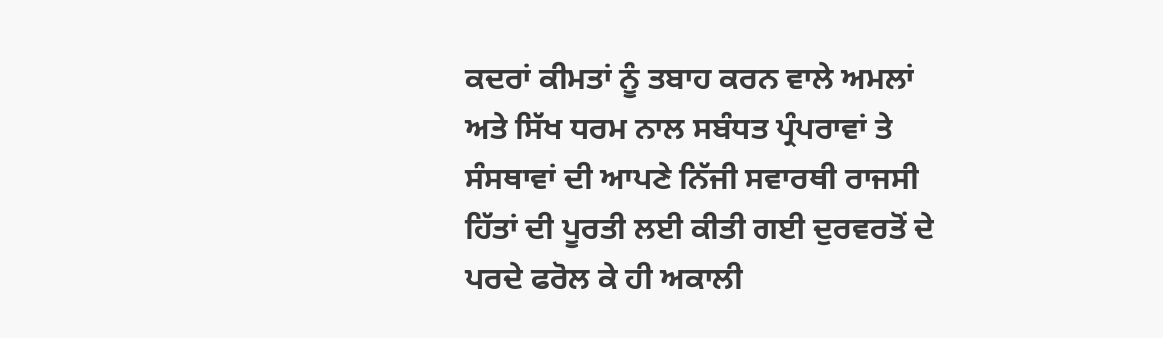ਕਦਰਾਂ ਕੀਮਤਾਂ ਨੂੰ ਤਬਾਹ ਕਰਨ ਵਾਲੇ ਅਮਲਾਂ ਅਤੇ ਸਿੱਖ ਧਰਮ ਨਾਲ ਸਬੰਧਤ ਪ੍ਰੰਪਰਾਵਾਂ ਤੇ ਸੰਸਥਾਵਾਂ ਦੀ ਆਪਣੇ ਨਿੱਜੀ ਸਵਾਰਥੀ ਰਾਜਸੀ ਹਿੱਤਾਂ ਦੀ ਪੂਰਤੀ ਲਈ ਕੀਤੀ ਗਈ ਦੁਰਵਰਤੋਂ ਦੇ ਪਰਦੇ ਫਰੋਲ ਕੇ ਹੀ ਅਕਾਲੀ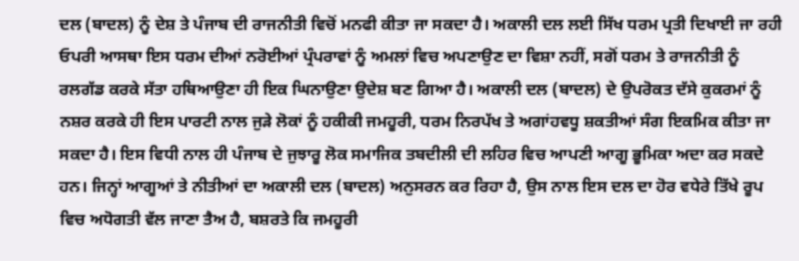ਦਲ (ਬਾਦਲ) ਨੂੰ ਦੇਸ਼ ਤੇ ਪੰਜਾਬ ਦੀ ਰਾਜਨੀਤੀ ਵਿਚੋਂ ਮਨਫੀ ਕੀਤਾ ਜਾ ਸਕਦਾ ਹੈ। ਅਕਾਲੀ ਦਲ ਲਈ ਸਿੱਖ ਧਰਮ ਪ੍ਰਤੀ ਦਿਖਾਈ ਜਾ ਰਹੀ ਓਪਰੀ ਆਸਥਾ ਇਸ ਧਰਮ ਦੀਆਂ ਨਰੋਈਆਂ ਪ੍ਰੰਪਰਾਵਾਂ ਨੂੰ ਅਮਲਾਂ ਵਿਚ ਅਪਣਾਉਣ ਦਾ ਵਿਸ਼ਾ ਨਹੀਂ, ਸਗੋਂ ਧਰਮ ਤੇ ਰਾਜਨੀਤੀ ਨੂੰ ਰਲਗੱਡ ਕਰਕੇ ਸੱਤਾ ਹਥਿਆਉਣਾ ਹੀ ਇਕ ਘਿਨਾਉਣਾ ਉਦੇਸ਼ ਬਣ ਗਿਆ ਹੈ। ਅਕਾਲੀ ਦਲ (ਬਾਦਲ) ਦੇ ਉਪਰੋਕਤ ਦੱਸੇ ਕੁਕਰਮਾਂ ਨੂੰ ਨਸ਼ਰ ਕਰਕੇ ਹੀ ਇਸ ਪਾਰਟੀ ਨਾਲ ਜੁੜੇ ਲੋਕਾਂ ਨੂੰ ਹਕੀਕੀ ਜਮਹੂਰੀ, ਧਰਮ ਨਿਰਪੱਖ ਤੇ ਅਗਾਂਹਵਧੂ ਸ਼ਕਤੀਆਂ ਸੰਗ ਇਕਮਿਕ ਕੀਤਾ ਜਾ ਸਕਦਾ ਹੈ। ਇਸ ਵਿਧੀ ਨਾਲ ਹੀ ਪੰਜਾਬ ਦੇ ਜੁਝਾਰੂ ਲੋਕ ਸਮਾਜਿਕ ਤਬਦੀਲੀ ਦੀ ਲਹਿਰ ਵਿਚ ਆਪਣੀ ਆਗੂ ਭੂਮਿਕਾ ਅਦਾ ਕਰ ਸਕਦੇ ਹਨ। ਜਿਨ੍ਹਾਂ ਆਗੂਆਂ ਤੇ ਨੀਤੀਆਂ ਦਾ ਅਕਾਲੀ ਦਲ (ਬਾਦਲ) ਅਨੁਸਰਨ ਕਰ ਰਿਹਾ ਹੈ, ਉਸ ਨਾਲ ਇਸ ਦਲ ਦਾ ਹੋਰ ਵਧੇਰੇ ਤਿੱਖੇ ਰੂਪ ਵਿਚ ਅਧੋਗਤੀ ਵੱਲ ਜਾਣਾ ਤੈਅ ਹੈ, ਬਸ਼ਰਤੇ ਕਿ ਜਮਹੂਰੀ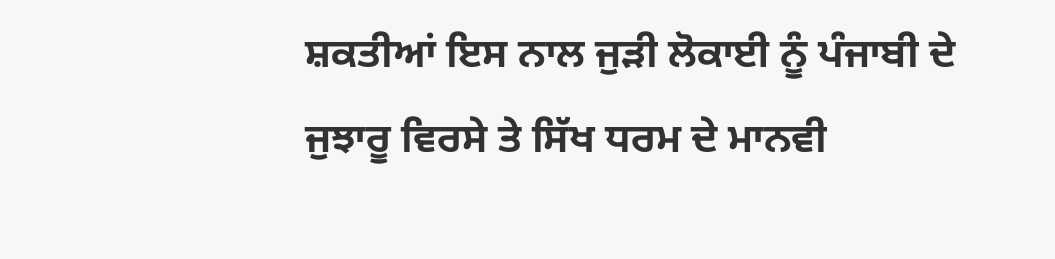ਸ਼ਕਤੀਆਂ ਇਸ ਨਾਲ ਜੁੜੀ ਲੋਕਾਈ ਨੂੰ ਪੰਜਾਬੀ ਦੇ ਜੁਝਾਰੂ ਵਿਰਸੇ ਤੇ ਸਿੱਖ ਧਰਮ ਦੇ ਮਾਨਵੀ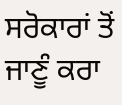ਸਰੋਕਾਰਾਂ ਤੋਂ ਜਾਣੂੰ ਕਰਾ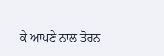ਕੇ ਆਪਣੇ ਨਾਲ ਤੋਰਨ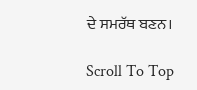ਦੇ ਸਮਰੱਥ ਬਣਨ।

Scroll To Top